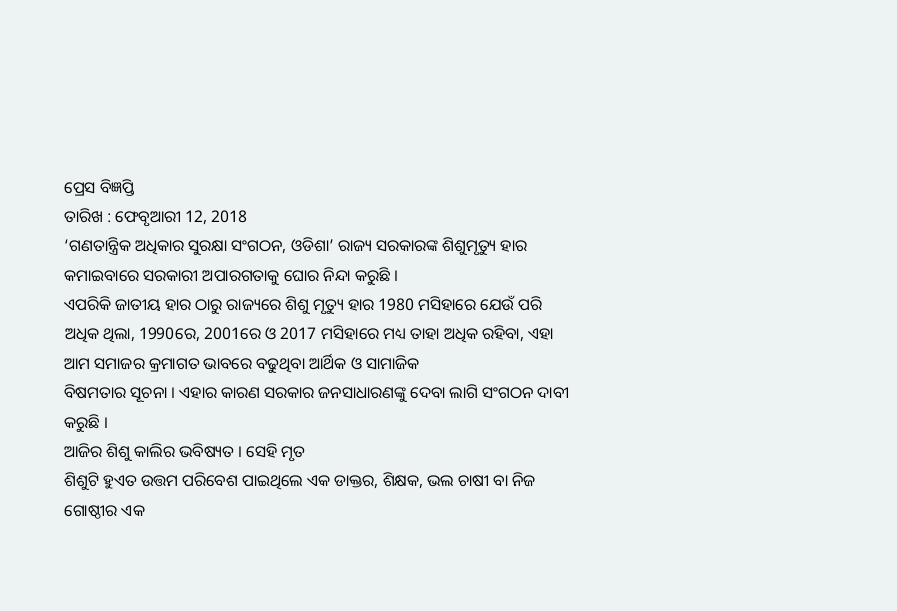ପ୍ରେସ ବିଜ୍ଞପ୍ତି
ତାରିଖ : ଫେବୃଆରୀ 12, 2018
‘ଗଣତାନ୍ତ୍ରିକ ଅଧିକାର ସୁରକ୍ଷା ସଂଗଠନ, ଓଡିଶା’ ରାଜ୍ୟ ସରକାରଙ୍କ ଶିଶୁମୃତ୍ୟୁ ହାର କମାଇବାରେ ସରକାରୀ ଅପାରଗତାକୁ ଘୋର ନିନ୍ଦା କରୁଛି ।
ଏପରିକି ଜାତୀୟ ହାର ଠାରୁ ରାଜ୍ୟରେ ଶିଶୁ ମୃତ୍ୟୁ ହାର 1980 ମସିହାରେ ଯେଉଁ ପରି ଅଧିକ ଥିଲା, 1990ରେ, 2001ରେ ଓ 2017 ମସିହାରେ ମଧ୍ୟ ତାହା ଅଧିକ ରହିବା, ଏହା ଆମ ସମାଜର କ୍ରମାଗତ ଭାବରେ ବଢୁଥିବା ଆର୍ଥିକ ଓ ସାମାଜିକ
ବିଷମତାର ସୂଚନା । ଏହାର କାରଣ ସରକାର ଜନସାଧାରଣଙ୍କୁ ଦେବା ଲାଗି ସଂଗଠନ ଦାବୀ କରୁଛି ।
ଆଜିର ଶିଶୁ କାଲିର ଭବିଷ୍ୟତ । ସେହି ମୃତ
ଶିଶୁଟି ହୁଏତ ଉତ୍ତମ ପରିବେଶ ପାଇଥିଲେ ଏକ ଡାକ୍ତର, ଶିକ୍ଷକ, ଭଲ ଚାଷୀ ବା ନିଜ ଗୋଷ୍ଠୀର ଏକ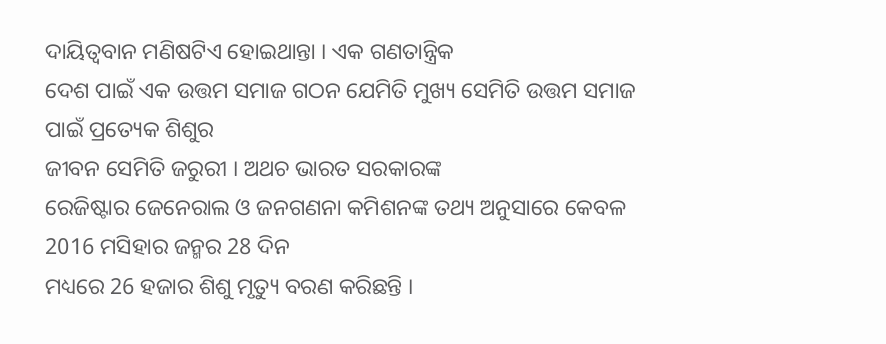ଦାୟିତ୍ଵବାନ ମଣିଷଟିଏ ହୋଇଥାନ୍ତା । ଏକ ଗଣତାନ୍ତ୍ରିକ
ଦେଶ ପାଇଁ ଏକ ଉତ୍ତମ ସମାଜ ଗଠନ ଯେମିତି ମୁଖ୍ୟ ସେମିତି ଉତ୍ତମ ସମାଜ ପାଇଁ ପ୍ରତ୍ୟେକ ଶିଶୁର
ଜୀବନ ସେମିତି ଜରୁରୀ । ଅଥଚ ଭାରତ ସରକାରଙ୍କ
ରେଜିଷ୍ଟାର ଜେନେରାଲ ଓ ଜନଗଣନା କମିଶନଙ୍କ ତଥ୍ୟ ଅନୁସାରେ କେବଳ 2016 ମସିହାର ଜନ୍ମର 28 ଦିନ
ମଧ୍ୟରେ 26 ହଜାର ଶିଶୁ ମୃତ୍ୟୁ ବରଣ କରିଛନ୍ତି ।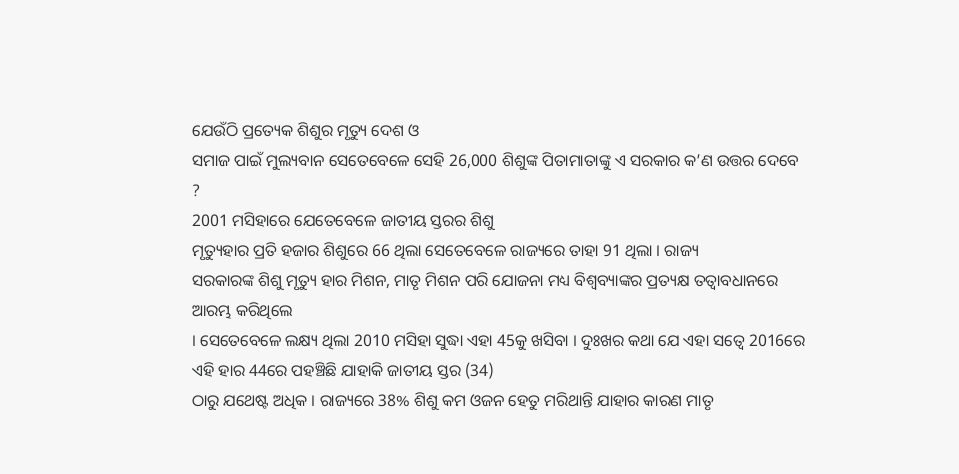ଯେଉଁଠି ପ୍ରତ୍ୟେକ ଶିଶୁର ମୃତ୍ୟୁ ଦେଶ ଓ
ସମାଜ ପାଇଁ ମୁଲ୍ୟବାନ ସେତେବେଳେ ସେହି 26,000 ଶିଶୁଙ୍କ ପିତାମାତାଙ୍କୁ ଏ ସରକାର କ’ଣ ଉତ୍ତର ଦେବେ ?
2001 ମସିହାରେ ଯେତେବେଳେ ଜାତୀୟ ସ୍ତରର ଶିଶୁ
ମୃତ୍ୟୁହାର ପ୍ରତି ହଜାର ଶିଶୁରେ 66 ଥିଲା ସେତେବେଳେ ରାଜ୍ୟରେ ତାହା 91 ଥିଲା । ରାଜ୍ୟ
ସରକାରଙ୍କ ଶିଶୁ ମୃତ୍ୟୁ ହାର ମିଶନ, ମାତୃ ମିଶନ ପରି ଯୋଜନା ମଧ୍ୟ ବିଶ୍ଵବ୍ୟାଙ୍କର ପ୍ରତ୍ୟକ୍ଷ ତତ୍ବାବଧାନରେ ଆରମ୍ଭ କରିଥିଲେ
। ସେତେବେଳେ ଲକ୍ଷ୍ୟ ଥିଲା 2010 ମସିହା ସୁଦ୍ଧା ଏହା 45କୁ ଖସିବା । ଦୁଃଖର କଥା ଯେ ଏହା ସତ୍ବେ 2016ରେ ଏହି ହାର 44ରେ ପହଞ୍ଚିଛି ଯାହାକି ଜାତୀୟ ସ୍ତର (34)
ଠାରୁ ଯଥେଷ୍ଟ ଅଧିକ । ରାଜ୍ୟରେ 38% ଶିଶୁ କମ ଓଜନ ହେତୁ ମରିଥାନ୍ତି ଯାହାର କାରଣ ମାତୃ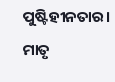ପୁଷ୍ଟିହୀନତାର। ମାତୃ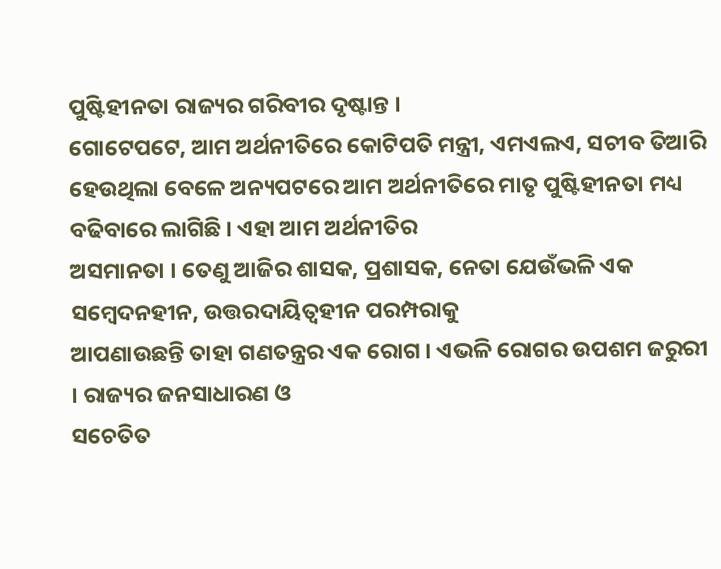ପୁଷ୍ଟିହୀନତା ରାଜ୍ୟର ଗରିବୀର ଦୃଷ୍ଟାନ୍ତ ।
ଗୋଟେପଟେ, ଆମ ଅର୍ଥନୀତିରେ କୋଟିପତି ମନ୍ତ୍ରୀ, ଏମଏଲଏ, ସଚୀବ ତିଆରି ହେଉଥିଲା ବେଳେ ଅନ୍ୟପଟରେ ଆମ ଅର୍ଥନୀତିରେ ମାତୃ ପୁଷ୍ଟିହୀନତା ମଧ୍ୟ
ବଢିବାରେ ଲାଗିଛି । ଏହା ଆମ ଅର୍ଥନୀତିର
ଅସମାନତା । ତେଣୁ ଆଜିର ଶାସକ, ପ୍ରଶାସକ, ନେତା ଯେଉଁଭଳି ଏକ ସମ୍ବେଦନହୀନ, ଉତ୍ତରଦାୟିତ୍ଵହୀନ ପରମ୍ପରାକୁ
ଆପଣାଉଛନ୍ତି ତାହା ଗଣତନ୍ତ୍ରର ଏକ ରୋଗ । ଏଭଳି ରୋଗର ଉପଶମ ଜରୁରୀ । ରାଜ୍ୟର ଜନସାଧାରଣ ଓ
ସଚେତିତ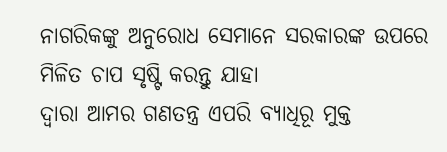ନାଗରିକଙ୍କୁ ଅନୁରୋଧ ସେମାନେ ସରକାରଙ୍କ ଉପରେ ମିଳିତ ଚାପ ସୃଷ୍ଟି କରନ୍ତୁ ଯାହା
ଦ୍ଵାରା ଆମର ଗଣତନ୍ତ୍ର ଏପରି ବ୍ୟାଧିରୂ ମୁକ୍ତ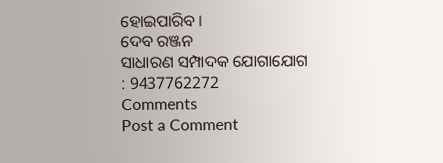ହୋଇପାରିବ ।
ଦେବ ରଞ୍ଜନ
ସାଧାରଣ ସମ୍ପାଦକ ଯୋଗାଯୋଗ
: 9437762272
Comments
Post a Comment